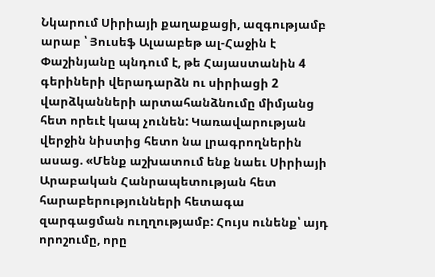Նկարում Սիրիայի քաղաքացի, ազգությամբ արաբ ՝ Յուսեֆ Ալաաբեթ ալ-Հաջին է
Փաշինյանը պնդում է, թե Հայաստանին 4 գերիների վերադարձն ու սիրիացի 2 վարձկանների արտահանձնումը միմյանց հետ որեւէ կապ չունեն: Կառավարության վերջին նիստից հետո նա լրագրողներին ասաց. «Մենք աշխատում ենք նաեւ Սիրիայի Արաբական Հանրապետության հետ հարաբերությունների հետագա զարգացման ուղղությամբ: Հույս ունենք՝ այդ որոշումը, որը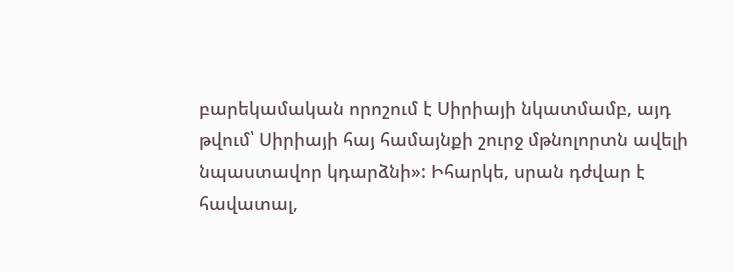բարեկամական որոշում է Սիրիայի նկատմամբ, այդ թվում՝ Սիրիայի հայ համայնքի շուրջ մթնոլորտն ավելի նպաստավոր կդարձնի»: Իհարկե, սրան դժվար է հավատալ,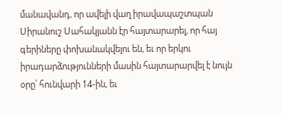մանավանդ, որ ավելի վաղ իրավապաշտպան Սիրանուշ Սահակյանն էր հայտարարել, որ հայ գերիները փոխանակվելու են, եւ որ երկու իրադարձությունների մասին հայտարարվել է նույն օրը՝ հունվարի 14-ին, եւ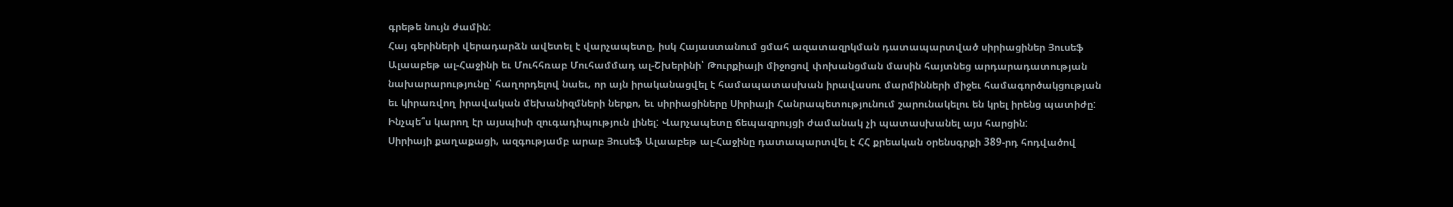գրեթե նույն ժամին:
Հայ գերիների վերադարձն ավետել է վարչապետը, իսկ Հայաստանում ցմահ ազատազրկման դատապարտված սիրիացիներ Յուսեֆ Ալաաբեթ ալ-Հաջինի եւ Մուհհռաբ Մուհամմադ ալ-Շխերինի՝ Թուրքիայի միջոցով փոխանցման մասին հայտնեց արդարադատության նախարարությունը՝ հաղորդելով նաեւ, որ այն իրականացվել է համապատասխան իրավասու մարմինների միջեւ համագործակցության եւ կիրառվող իրավական մեխանիզմների ներքո, եւ սիրիացիները Սիրիայի Հանրապետությունում շարունակելու են կրել իրենց պատիժը:
Ինչպե՞ս կարող էր այսպիսի զուգադիպություն լինել: Վարչապետը ճեպազրույցի ժամանակ չի պատասխանել այս հարցին:
Սիրիայի քաղաքացի, ազգությամբ արաբ Յուսեֆ Ալաաբեթ ալ-Հաջինը դատապարտվել է ՀՀ քրեական օրենսգրքի 389-րդ հոդվածով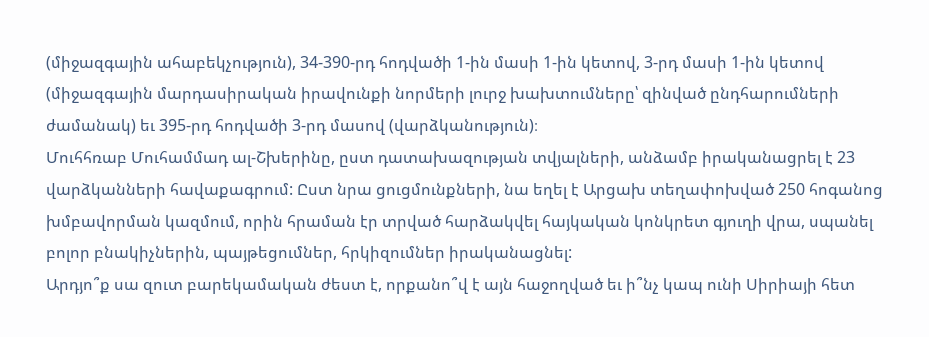(միջազգային ահաբեկչություն), 34-390-րդ հոդվածի 1-ին մասի 1-ին կետով, 3-րդ մասի 1-ին կետով (միջազգային մարդասիրական իրավունքի նորմերի լուրջ խախտումները՝ զինված ընդհարումների ժամանակ) եւ 395-րդ հոդվածի 3-րդ մասով (վարձկանություն)։
Մուհհռաբ Մուհամմադ ալ-Շխերինը, ըստ դատախազության տվյալների, անձամբ իրականացրել է 23 վարձկանների հավաքագրում: Ըստ նրա ցուցմունքների, նա եղել է Արցախ տեղափոխված 250 հոգանոց խմբավորման կազմում, որին հրաման էր տրված հարձակվել հայկական կոնկրետ գյուղի վրա, սպանել բոլոր բնակիչներին, պայթեցումներ, հրկիզումներ իրականացնել:
Արդյո՞ք սա զուտ բարեկամական ժեստ է, որքանո՞վ է այն հաջողված եւ ի՞նչ կապ ունի Սիրիայի հետ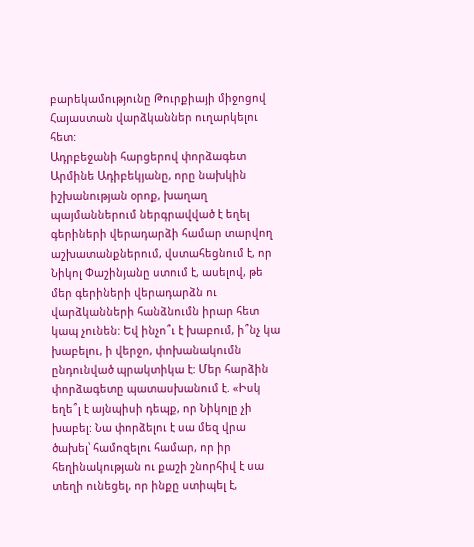բարեկամությունը Թուրքիայի միջոցով Հայաստան վարձկաններ ուղարկելու հետ:
Ադրբեջանի հարցերով փորձագետ Արմինե Ադիբեկյանը, որը նախկին իշխանության օրոք, խաղաղ պայմաններում ներգրավված է եղել գերիների վերադարձի համար տարվող աշխատանքներում, վստահեցնում է, որ Նիկոլ Փաշինյանը ստում է, ասելով, թե մեր գերիների վերադարձն ու վարձկանների հանձնումն իրար հետ կապ չունեն: Եվ ինչո՞ւ է խաբում, ի՞նչ կա խաբելու, ի վերջո, փոխանակումն ընդունված պրակտիկա է: Մեր հարձին փորձագետը պատասխանում է. «Իսկ եղե՞լ է այնպիսի դեպք, որ Նիկոլը չի խաբել: Նա փորձելու է սա մեզ վրա ծախել՝ համոզելու համար, որ իր հեղինակության ու քաշի շնորհիվ է սա տեղի ունեցել, որ ինքը ստիպել է,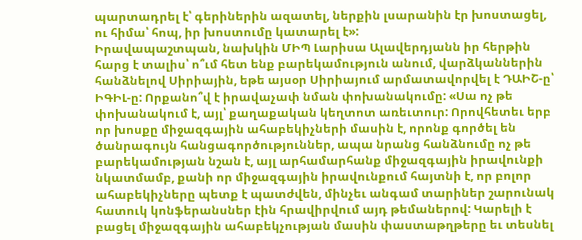պարտադրել է՝ գերիներին ազատել, ներքին լսարանին էր խոստացել, ու հիմա՝ հոպ, իր խոստումը կատարել է»:
Իրավապաշտպան, նախկին ՄԻՊ Լարիսա Ալավերդյանն իր հերթին հարց է տալիս՝ ո՞ւմ հետ ենք բարեկամություն անում, վարձկաններին հանձնելով Սիրիային, եթե այսօր Սիրիայում արմատավորվել է ԴԱԻՇ-ը՝ ԻԳԻԼ-ը: Որքանո՞վ է իրավաչափ նման փոխանակումը: «Սա ոչ թե փոխանակում է, այլ՝ քաղաքական կեղտոտ առեւտուր: Որովհետեւ երբ որ խոսքը միջազգային ահաբեկիչների մասին է, որոնք գործել են ծանրագույն հանցագործություններ, ապա նրանց հանձնումը ոչ թե բարեկամության նշան է, այլ արհամարհանք միջազգային իրավունքի նկատմամբ, քանի որ միջազգային իրավունքում հայտնի է, որ բոլոր ահաբեկիչները պետք է պատժվեն, մինչեւ անգամ տարիներ շարունակ հատուկ կոնֆերանսներ էին հրավիրվում այդ թեմաներով: Կարելի է բացել միջազգային ահաբեկչության մասին փաստաթղթերը եւ տեսնել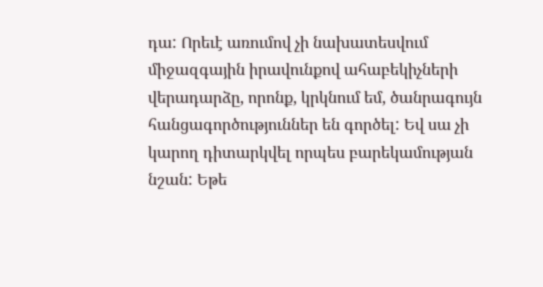դա: Որեւէ առումով չի նախատեսվում միջազգային իրավունքով ահաբեկիչների վերադարձը, որոնք, կրկնում եմ, ծանրագույն հանցագործություններ են գործել: Եվ սա չի կարող դիտարկվել որպես բարեկամության նշան: Եթե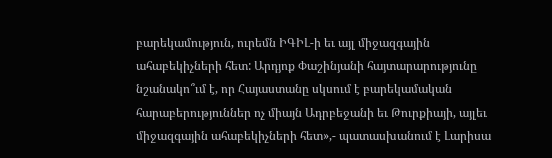բարեկամություն, ուրեմն ԻԳԻԼ-ի եւ այլ միջազգային ահաբեկիչների հետ: Արդյոք Փաշինյանի հայտարարությունը նշանակո՞ւմ է, որ Հայաստանը սկսում է բարեկամական հարաբերություններ ոչ միայն Ադրբեջանի եւ Թուրքիայի, այլեւ միջազգային ահաբեկիչների հետ»,- պատասխանում է Լարիսա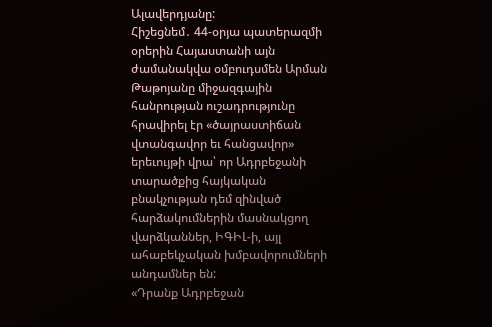Ալավերդյանը:
Հիշեցնեմ․ 44-օրյա պատերազմի օրերին Հայաստանի այն ժամանակվա օմբուդսմեն Արման Թաթոյանը միջազգային հանրության ուշադրությունը հրավիրել էր «ծայրաստիճան վտանգավոր եւ հանցավոր» երեւույթի վրա՝ որ Ադրբեջանի տարածքից հայկական բնակչության դեմ զինված հարձակումներին մասնակցող վարձկաններ, ԻԳԻԼ-ի, այլ ահաբեկչական խմբավորումների անդամներ են:
«Դրանք Ադրբեջան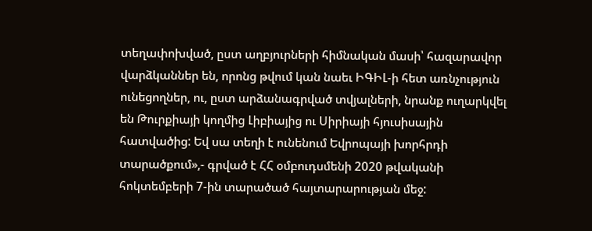տեղափոխված, ըստ աղբյուրների հիմնական մասի՝ հազարավոր վարձկաններ են, որոնց թվում կան նաեւ ԻԳԻԼ-ի հետ առնչություն ունեցողներ, ու, ըստ արձանագրված տվյալների, նրանք ուղարկվել են Թուրքիայի կողմից Լիբիայից ու Սիրիայի հյուսիսային հատվածից: Եվ սա տեղի է ունենում Եվրոպայի խորհրդի տարածքում»,- գրված է ՀՀ օմբուդսմենի 2020 թվականի հոկտեմբերի 7-ին տարածած հայտարարության մեջ: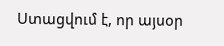Ստացվում է, որ այսօր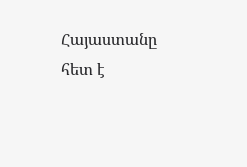Հայաստանը հետ է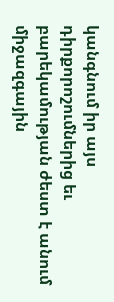կանգնում իր այս դիրքորոշումներից եւ բարեկամության ժեստ է անում միջազգային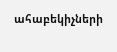ահաբեկիչների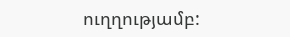ուղղությամբ: